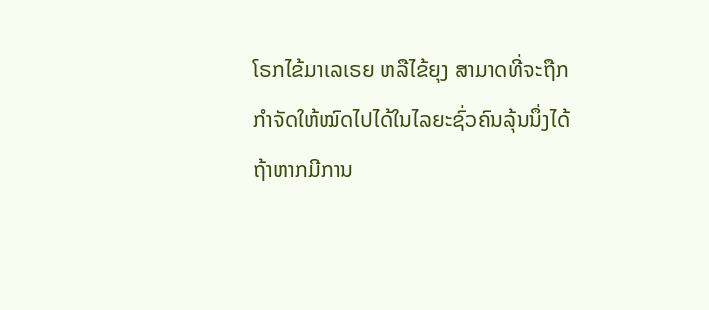ໂຣກໄຂ້ມາເລເຣຍ ຫລືໄຂ້ຍຸງ ສາມາດທີ່ຈະຖືກກຳຈັດໃຫ້ໝົດໄປໄດ້ໃນໄລຍະຊົ່ວຄົນລຸ້ນນຶ່ງໄດ້ ຖ້າຫາກມີການ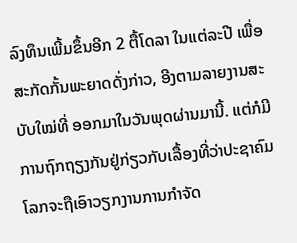ລົງທຶນເພີ້ມຂຶ້ນອີກ 2 ຕື້ໂດລາ ໃນແຕ່ລະປີ ເພື່ອສະກັດກັ້ນພະຍາດດັ່ງກ່າວ, ອີງຕາມລາຍງານສະບັບໃໝ່ທີ່ ອອກມາໃນວັນພຸດຜ່ານມານີ້. ແຕ່ກໍມີການຖົກຖຽງກັນຢູ່ກ່ຽວກັບເລື້ອງທີ່ວ່າປະຊາຄົມໂລກຈະຖືເອົາວຽກງານການກຳຈັດ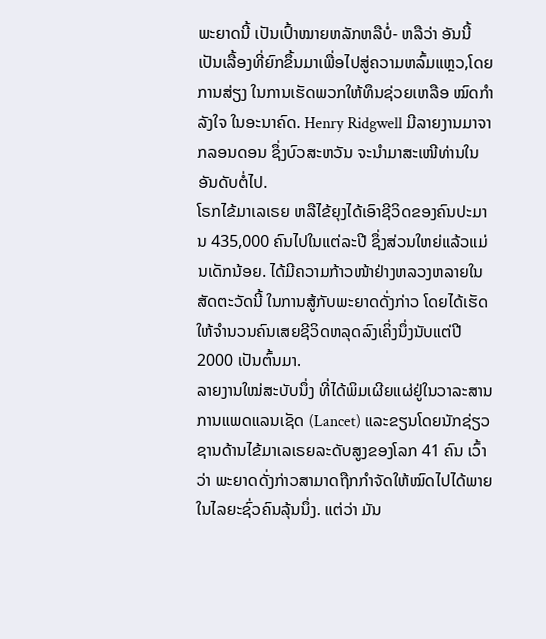ພະຍາດນີ້ ເປັນເປົ້າໝາຍຫລັກຫລືບໍ່- ຫລືວ່າ ອັນນີ້ເປັນເລື້ອງທີ່ຍົກຂຶ້ນມາເພື່ອໄປສູ່ຄວາມຫລົ້ມແຫຼວ,ໂດຍການສ່ຽງ ໃນການເຮັດພວກໃຫ້ທຶນຊ່ວຍເຫລືອ ໝົດກຳລັງໃຈ ໃນອະນາຄົດ. Henry Ridgwell ມີລາຍງານມາຈາກລອນດອນ ຊຶ່ງບົວສະຫວັນ ຈະນຳມາສະເໜີທ່ານໃນອັນດັບຕໍ່ໄປ.
ໂຣກໄຂ້ມາເລເຣຍ ຫລືໄຂ້ຍຸງໄດ້ເອົາຊີວິດຂອງຄົນປະມານ 435,000 ຄົນໄປໃນແຕ່ລະປີ ຊຶ່ງສ່ວນໃຫຍ່ແລ້ວແມ່ນເດັກນ້ອຍ. ໄດ້ມີຄວາມກ້າວໜ້າຢ່າງຫລວງຫລາຍໃນສັດຕະວັດນີ້ ໃນການສູ້ກັບພະຍາດດັ່ງກ່າວ ໂດຍໄດ້ເຮັດໃຫ້ຈຳນວນຄົນເສຍຊີວິດຫລຸດລົງເຄິ່ງນຶ່ງນັບແຕ່ປີ 2000 ເປັນຕົ້ນມາ.
ລາຍງານໃໝ່ສະບັບນຶ່ງ ທີ່ໄດ້ພິມເຜີຍແຜ່ຢູ່ໃນວາລະສານການແພດແລນເຊັດ (Lancet) ແລະຂຽນໂດຍນັກຊ່ຽວຊານດ້ານໄຂ້ມາເລເຣຍລະດັບສູງຂອງໂລກ 41 ຄົນ ເວົ້າວ່າ ພະຍາດດັ່ງກ່າວສາມາດຖືກກຳຈັດໃຫ້ໝົດໄປໄດ້ພາຍໃນໄລຍະຊົ່ວຄົນລຸ້ນນຶ່ງ. ແຕ່ວ່າ ມັນ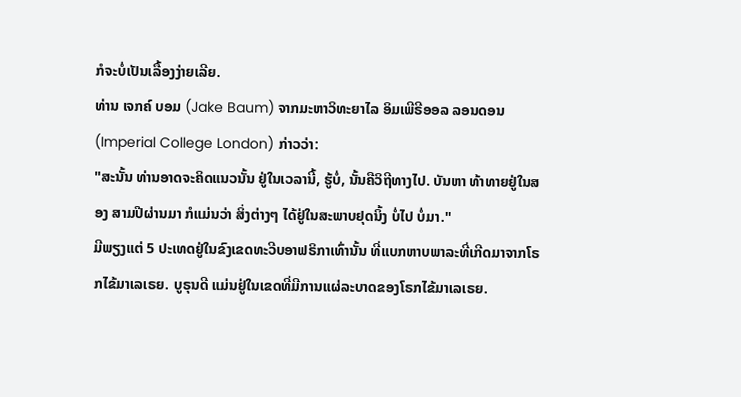ກໍຈະບໍ່ເປັນເລື້ອງງ່າຍເລີຍ.
ທ່ານ ເຈກຄ໌ ບອມ (Jake Baum) ຈາກມະຫາວິທະຍາໄລ ອິມເພີຣີອອລ ລອນດອນ (Imperial College London) ກ່າວວ່າ:
"ສະນັ້ນ ທ່ານອາດຈະຄິດແນວນັ້ນ ຢູ່ໃນເວລານີ້, ຮູ້ບໍ່, ນັ້ນຄືວິຖີທາງໄປ. ບັນຫາ ທ້າທາຍຢູ່ໃນສອງ ສາມປີຜ່ານມາ ກໍແມ່ນວ່າ ສິ່ງຕ່າງໆ ໄດ້ຢູ່ໃນສະພາບຢຸດນິ້ງ ບໍ່ໄປ ບໍ່ມາ."
ມີພຽງແຕ່ 5 ປະເທດຢູ່ໃນຂົງເຂດທະວີບອາຟຣິກາເທົ່ານັ້ນ ທີ່ແບກຫາບພາລະທີ່ເກີດມາຈາກໂຣກໄຂ້ມາເລເຣຍ. ບູຣຸນດີ ແມ່ນຢູ່ໃນເຂດທີ່ມີການແຜ່ລະບາດຂອງໂຣກໄຂ້ມາເລເຣຍ.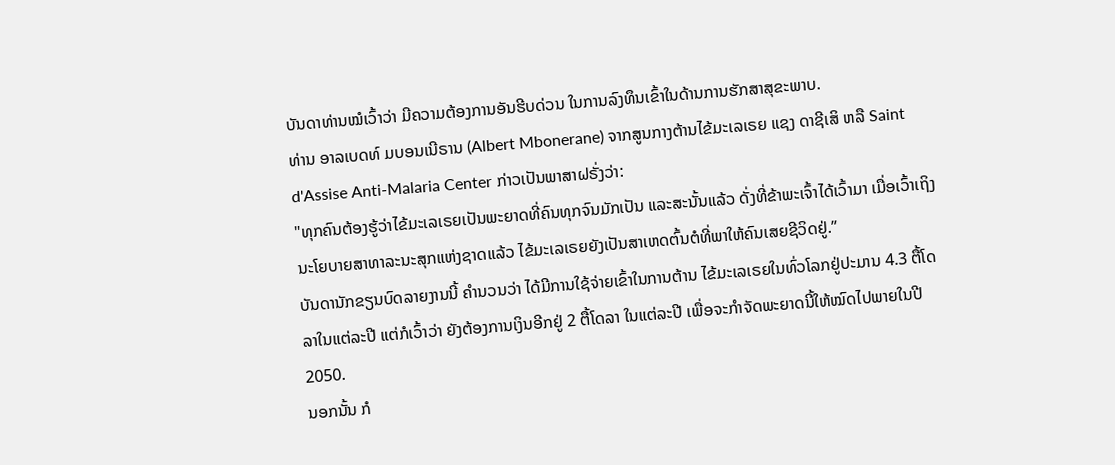ບັນດາທ່ານໝໍເວົ້າວ່າ ມີຄວາມຕ້ອງການອັນຮີບດ່ວນ ໃນການລົງທຶນເຂົ້າໃນດ້ານການຮັກສາສຸຂະພາບ.
ທ່ານ ອາລເບດທ໌ ມບອນເນີຣານ (Albert Mbonerane) ຈາກສູນກາງຕ້ານໄຂ້ມະເລເຣຍ ແຊງ ດາຊີເສິ ຫລື Saint d'Assise Anti-Malaria Center ກ່າວເປັນພາສາຝຣັ່ງວ່າ:
"ທຸກຄົນຕ້ອງຮູ້ວ່າໄຂ້ມະເລເຣຍເປັນພະຍາດທີ່ຄົນທຸກຈົນມັກເປັນ ແລະສະນັ້ນແລ້ວ ດັ່ງທີ່ຂ້າພະເຈົ້າໄດ້ເວົ້າມາ ເມື່ອເວົ້າເຖິງນະໂຍບາຍສາທາລະນະສຸກແຫ່ງຊາດແລ້ວ ໄຂ້ມະເລເຣຍຍັງເປັນສາເຫດຕົ້ນຕໍທີ່ພາໃຫ້ຄົນເສຍຊີວິດຢູ່.”
ບັນດານັກຂຽນບົດລາຍງານນີ້ ຄຳນວນວ່າ ໄດ້ມີການໃຊ້ຈ່າຍເຂົ້າໃນການຕ້ານ ໄຂ້ມະເລເຣຍໃນທົ່ວໂລກຢູ່ປະມານ 4.3 ຕື້ໂດລາໃນແຕ່ລະປີ ແຕ່ກໍເວົ້າວ່າ ຍັງຕ້ອງການເງິນອີກຢູ່ 2 ຕື້ໂດລາ ໃນແຕ່ລະປີ ເພື່ອຈະກຳຈັດພະຍາດນີ້ໃຫ້ໝົດໄປພາຍໃນປີ 2050.
ນອກນັ້ນ ກໍ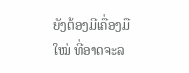ຍັງຕ້ອງມີເຄື່ອງມືໃໝ່ ທີ່ອາດຈະລ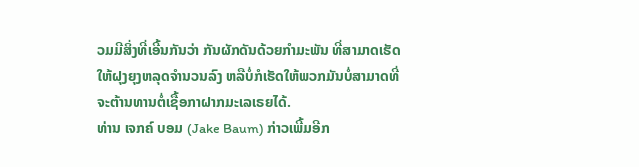ວມມີສິ່ງທີ່ເອີ້ນກັນວ່າ ກັນຜັກດັນດ້ວຍກຳມະພັນ ທີ່ສາມາດເຮັດໃຫ້ຝຸງຍຸງຫລຸດຈຳນວນລົງ ຫລືບໍ່ກໍເຮັດໃຫ້ພວກມັນບໍ່ສາມາດທີ່ຈະຕ້ານທານຕໍ່ເຊື້ອກາຝາກມະເລເຣຍໄດ້.
ທ່ານ ເຈກຄ໌ ບອມ (Jake Baum) ກ່າວເພີ້ມອີກ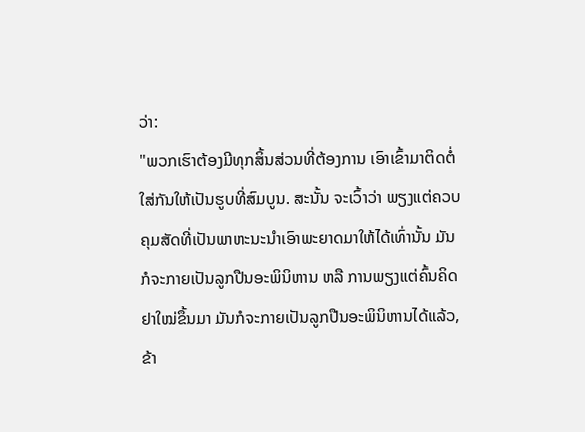ວ່າ:
"ພວກເຮົາຕ້ອງມີທຸກສິ້ນສ່ວນທີ່ຕ້ອງການ ເອົາເຂົ້າມາຕິດຕໍ່ໃສ່ກັນໃຫ້ເປັນຮູບທີ່ສົມບູນ. ສະນັ້ນ ຈະເວົ້າວ່າ ພຽງແຕ່ຄວບຄຸມສັດທີ່ເປັນພາຫະນະນຳເອົາພະຍາດມາໃຫ້ໄດ້ເທົ່ານັ້ນ ມັນກໍຈະກາຍເປັນລູກປືນອະພິນິຫານ ຫລື ການພຽງແຕ່ຄົ້ນຄິດຢາໃໝ່ຂຶ້ນມາ ມັນກໍຈະກາຍເປັນລູກປືນອະພິນິຫານໄດ້ແລ້ວ, ຂ້າ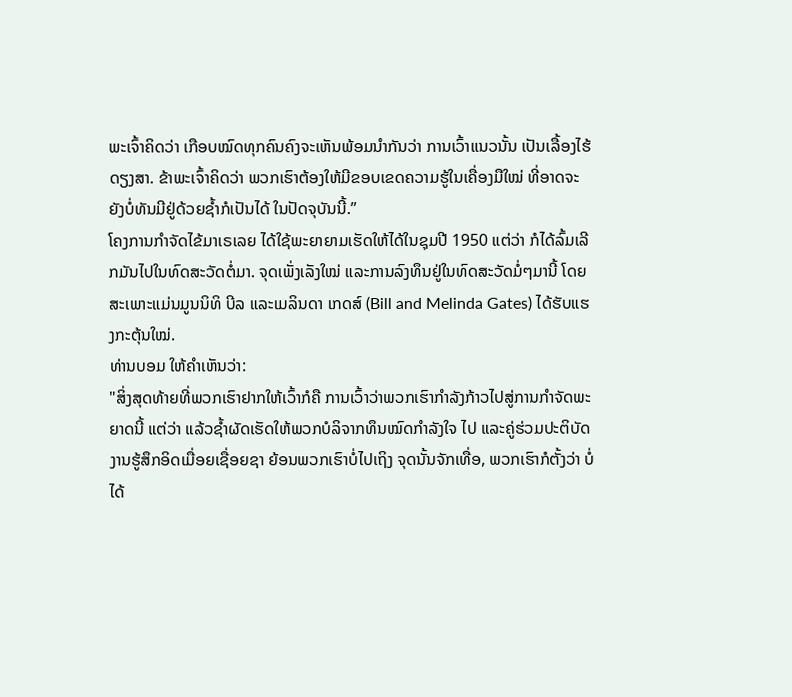ພະເຈົ້າຄິດວ່າ ເກືອບໝົດທຸກຄົນຄົງຈະເຫັນພ້ອມນຳກັນວ່າ ການເວົ້າແນວນັ້ນ ເປັນເລື້ອງໄຮ້ດຽງສາ. ຂ້າພະເຈົ້າຄິດວ່າ ພວກເຮົາຕ້ອງໃຫ້ມີຂອບເຂດຄວາມຮູ້ໃນເຄື່ອງມືໃໝ່ ທີ່ອາດຈະຍັງບໍ່ທັນມີຢູ່ດ້ວຍຊ້ຳກໍເປັນໄດ້ ໃນປັດຈຸບັນນີ້.”
ໂຄງການກຳຈັດໄຂ້ມາເຣເລຍ ໄດ້ໃຊ້ພະຍາຍາມເຮັດໃຫ້ໄດ້ໃນຊຸມປີ 1950 ແຕ່ວ່າ ກໍໄດ້ລົ້ມເລີກມັນໄປໃນທົດສະວັດຕໍ່ມາ. ຈຸດເພັ່ງເລັງໃໝ່ ແລະການລົງທຶນຢູ່ໃນທົດສະວັດມໍ່ໆມານີ້ ໂດຍສະເພາະແມ່ນມູນນິທິ ບີລ ແລະເມລິນດາ ເກດສ໌ (Bill and Melinda Gates) ໄດ້ຮັບແຮງກະຕຸ້ນໃໝ່.
ທ່ານບອມ ໃຫ້ຄຳເຫັນວ່າ:
"ສິ່ງສຸດທ້າຍທີ່ພວກເຮົາຢາກໃຫ້ເວົ້າກໍຄື ການເວົ້າວ່າພວກເຮົາກຳລັງກ້າວໄປສູ່ການກຳຈັດພະຍາດນີ້ ແຕ່ວ່າ ແລ້ວຊ້ຳຜັດເຮັດໃຫ້ພວກບໍລິຈາກທຶນໝົດກຳລັງໃຈ ໄປ ແລະຄູ່ຮ່ວມປະຕິບັດງານຮູ້ສຶກອິດເມື່ອຍເຊື່ອຍຊາ ຍ້ອນພວກເຮົາບໍ່ໄປເຖິງ ຈຸດນັ້ນຈັກເທື່ອ, ພວກເຮົາກໍຕັ້ງວ່າ ບໍ່ໄດ້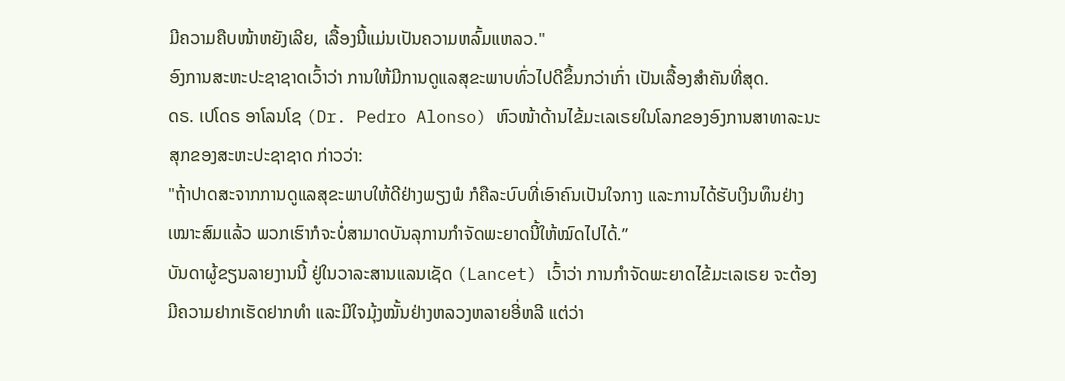ມີຄວາມຄືບໜ້າຫຍັງເລີຍ, ເລື້ອງນີ້ແມ່ນເປັນຄວາມຫລົ້ມແຫລວ."
ອົງການສະຫະປະຊາຊາດເວົ້າວ່າ ການໃຫ້ມີການດູແລສຸຂະພາບທົ່ວໄປດີຂຶ້ນກວ່າເກົ່າ ເປັນເລື້ອງສຳຄັນທີ່ສຸດ.
ດຣ. ເປໂດຣ ອາໂລນໂຊ (Dr. Pedro Alonso) ຫົວໜ້າດ້ານໄຂ້ມະເລເຣຍໃນໂລກຂອງອົງການສາທາລະນະສຸກຂອງສະຫະປະຊາຊາດ ກ່າວວ່າ:
"ຖ້າປາດສະຈາກການດູແລສຸຂະພາບໃຫ້ດີຢ່າງພຽງພໍ ກໍຄືລະບົບທີ່ເອົາຄົນເປັນໃຈກາງ ແລະການໄດ້ຮັບເງິນທຶນຢ່າງເໝາະສົມແລ້ວ ພວກເຮົາກໍຈະບໍ່ສາມາດບັນລຸການກຳຈັດພະຍາດນີ້ໃຫ້ໝົດໄປໄດ້.”
ບັນດາຜູ້ຂຽນລາຍງານນີ້ ຢູ່ໃນວາລະສານແລນເຊັດ (Lancet) ເວົ້າວ່າ ການກຳຈັດພະຍາດໄຂ້ມະເລເຣຍ ຈະຕ້ອງມີຄວາມຢາກເຮັດຢາກທຳ ແລະມີໃຈມຸ້ງໝັ້ນຢ່າງຫລວງຫລາຍອີ່ຫລີ ແຕ່ວ່າ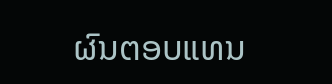ຜົນຕອບແທນ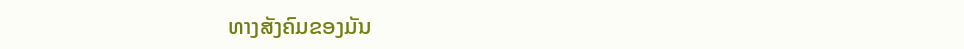ທາງສັງຄົມຂອງມັນ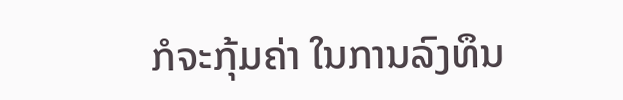ກໍຈະກຸ້ມຄ່າ ໃນການລົງທຶນ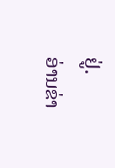ຢູ່.
ອ່ານຂ່າ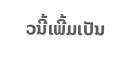ວນີ້ເພີ້ມເປັນ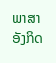ພາສາອັງກິດ